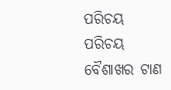ପରିଚୟ
ପରିଚୟ
ବୈଶାଖର ଟାଣ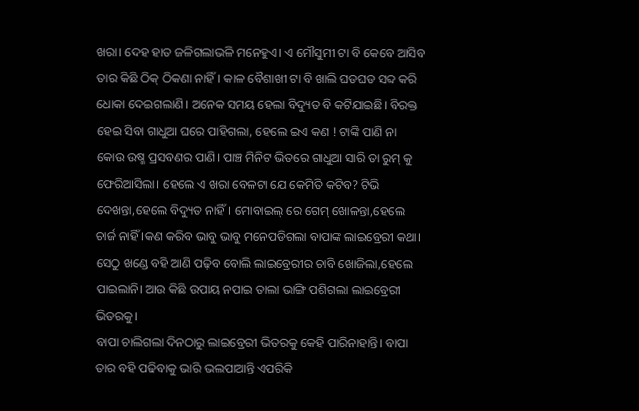ଖରା। ଦେହ ହାତ ଜଳିଗଲାଭଳି ମନେହୁଏ। ଏ ମୌସୁମୀ ଟା ବି କେବେ ଆସିବ ତାର କିଛି ଠିକ୍ ଠିକଣା ନାହିଁ। କାଳ ବୈଶାଖୀ ଟା ବି ଖାଲି ଘଡଘଡ ସବ୍ଦ କରି ଧୋକା ଦେଇଗଲାଣି। ଅନେକ ସମୟ ହେଲା ବିଦ୍ୟୁତ ବି କଟିଯାଇଛି। ବିରକ୍ତ ହେଇ ସିବା ଗାଧୁଆ ଘରେ ପାହିଗଲା, ହେଲେ ଇଏ କଣ ! ଟାଙ୍କି ପାଣି ନା କୋଉ ଉଷ୍ମ ପ୍ରସବଣର ପାଣି। ପାଞ୍ଚ ମିନିଟ ଭିତରେ ଗାଧୁଆ ସାରି ତା ରୁମ୍ କୁ ଫେରିଆସିଲା। ହେଲେ ଏ ଖରା ବେଳଟା ଯେ କେମିତି କଟିବ? ଟିଭି ଦେଖନ୍ତା,ହେଲେ ବିଦ୍ୟୁତ ନାହିଁ। ମୋବାଇଲ୍ ରେ ଗେମ୍ ଖୋଳନ୍ତା,ହେଲେ ଚାର୍ଜ ନାହିଁ ।କଣ କରିବ ଭାବୁ ଭାବୁ ମନେପଡିଗଲା ବାପାଙ୍କ ଲାଇବ୍ରେରୀ କଥା। ସେଠୁ ଖଣ୍ଡେ ବହି ଆଣି ପଢ଼ିବ ବୋଲି ଲାଇବ୍ରେରୀର ଚାବି ଖୋଜିଲା,ହେଲେ ପାଇଲାନି। ଆଉ କିଛି ଉପାୟ ନପାଇ ତାଲା ଭାଙ୍ଗି ପଶିଗଲା ଲାଇବ୍ରେରୀ ଭିତରକୁ।
ବାପା ଚାଲିଗଲା ଦିନଠାରୁ ଲାଇବ୍ରେରୀ ଭିତରକୁ କେହି ପାରିନାହାନ୍ତି। ବାପା ତାର ବହି ପଢିବାକୁ ଭାରି ଭଲପାଆନ୍ତି ଏପରିକି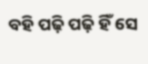ବହି ପଢ଼ି ପଢ଼ି ହିଁ ସେ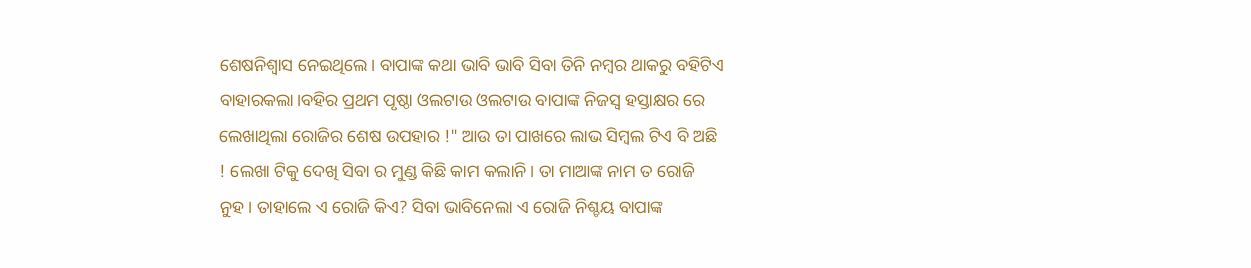ଶେଷନିଶ୍ୱାସ ନେଇଥିଲେ। ବାପାଙ୍କ କଥା ଭାବି ଭାବି ସିବା ତିନି ନମ୍ବର ଥାକରୁ ବହିଟିଏ ବାହାରକଲା।ବହିର ପ୍ରଥମ ପୃଷ୍ଠା ଓଲଟାଉ ଓଲଟାଉ ବାପାଙ୍କ ନିଜସ୍ୱ ହସ୍ତାକ୍ଷର ରେ ଲେଖାଥିଲା ରୋଜିର ଶେଷ ଉପହାର !" ଆଉ ତା ପାଖରେ ଲାଭ ସିମ୍ବଲ ଟିଏ ବି ଅଛି ! ଲେଖା ଟିକୁ ଦେଖି ସିବା ର ମୁଣ୍ଡ କିଛି କାମ କଲାନି। ତା ମାଆଙ୍କ ନାମ ତ ରୋଜି ନୁହ। ତାହାଲେ ଏ ରୋଜି କିଏ? ସିବା ଭାବିନେଲା ଏ ରୋଜି ନିଶ୍ଚୟ ବାପାଙ୍କ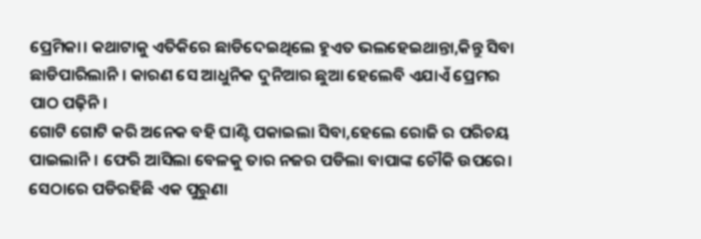ପ୍ରେମିକା। କଥାଟାକୁ ଏତିକିରେ ଛାଡିଦେଇଥିଲେ ହୁଏତ ଭଲହେଇଥାନ୍ତା,କିନ୍ତୁ ସିବା ଛାଡିପାରିଲାନି। କାରଣ ସେ ଆଧୁନିକ ଦୁନିଆର ଛୁଆ ହେଲେବି ଏଯାଏଁ ପ୍ରେମର ପାଠ ପଢ଼ିନି।
ଗୋଟି ଗୋଟି କରି ଅନେକ ବହି ଘାଣ୍ଟି ପକାଇଲା ସିବା,ହେଲେ ରୋଜି ର ପରିଚୟ ପାଇଲାନି। ଫେରି ଆସିଲା ବେଳକୁ ତାର ନଜର ପଡିଲା ବାପାଙ୍କ ଚୌକି ଉପରେ। ସେଠାରେ ପଡିରହିଛି ଏକ ପୁରୁଣା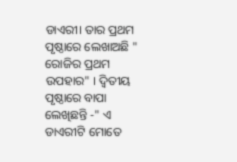ଡାଏରୀ। ତାର ପ୍ରଥମ ପୃଷ୍ଠାରେ ଲେଖାଅଛି " ରୋଜିର ପ୍ରଥମ ଉପହାର" । ଦ୍ୱିତୀୟ ପୃଷ୍ଠାରେ ବାପା ଲେଖିଛନ୍ତି -" ଏ ଡାଏରୀଟି ମୋତେ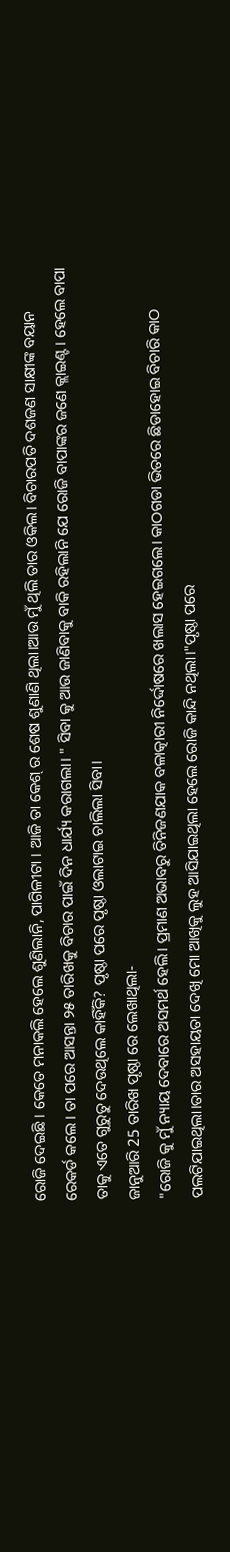ରୋଜି ଦେଇଛି । କେତେ ମନାକଲି ହେଲେ ଶୁଣିଲାନି, ପାଗିଳୀଟା । ଆଜି ତା କେଶ୍ ର ଶେଷ ଶୁଣାଣି ଥିଲା।ଆଉ ମୁଁ ଥିଲି ତାର ଓକିଲ। ବିଚାରପତି ଦଶଜଣ ସାକ୍ଷୀଙ୍କ ବୟାନ ରେକର୍ଡ କଲେ । ତା ପରେ ଆସନ୍ତା ୨୫ ତାରିଖକୁ ବିଚାର ପାଇଁ ଦିନ ଧାର୍ଯ୍ୟ କରାଗଲା। " ସିବା କୁ ଆଉ ଜାଣିବାକୁ ବାକି ରହିଲାନି ଯେ ରୋଜି ବାପାଙ୍କର ଜଣେ କ୍ଲାଇଣ୍ଟ। ହେଲେ ବାପା ତାକୁ ଏତେ ଗୁରୁତୁ ଦେଉଥିଲେ କାହିଁକି? ପୃଷ୍ଠା ପରେ ପୃଷ୍ଠା ଓଲାଟାଇ ଚାଲିଲା ସିବା।
ଜାନୁଆରି 25 ତାରିଖ ପୃଷ୍ଠା ରେ ଲେଖାଥିଲା-
"ରୋଜି କୁ ମୁଁ ନ୍ୟାୟ ଦେବାରେ ଅସମର୍ଥ ହେଲି। ପ୍ରମାଣ ଅଭାବରୁ ତିନିଜଣଯାକ ବଳାତ୍କାରୀ ନିର୍ଦ୍ଦୋଷରେ ଖଲାସ ହେଇଗଲେ। କାଠଗଡା ଭିତରେ ଛିଡାହୋଇ ବିଚାରି କାଠ ପଲଟିଯାଇଥିଲା।ତାର ଅସହାୟତା ଦେଖି ମୋ ଆଖିକୁ ଲୁହ ଆସିଯାଇଥିଲା ହେଲେ ରୋଜି କାନ୍ଦି ନଥିଲା।"ପୃଷ୍ଠା ପରେ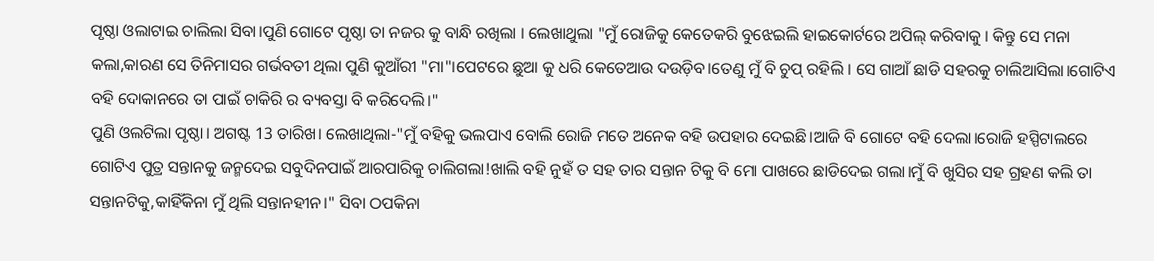ପୃଷ୍ଠା ଓଲାଟାଇ ଚାଲିଲା ସିବା।ପୁଣି ଗୋଟେ ପୃଷ୍ଠା ତା ନଜର କୁ ବାନ୍ଧି ରଖିଲା । ଲେଖାଥୁଲା "ମୁଁ ରୋଜିକୁ କେତେକରି ବୁଝେଇଲି ହାଇକୋର୍ଟରେ ଅପିଲ୍ କରିବାକୁ । କିନ୍ତୁ ସେ ମନା କଲା,କାରଣ ସେ ତିନିମାସର ଗର୍ଭବତୀ ଥିଲା ପୁଣି କୁଆଁରୀ "ମା"।ପେଟରେ ଛୁଆ କୁ ଧରି କେତେଆଉ ଦଉଡ଼ିବ।ତେଣୁ ମୁଁ ବି ଚୁପ୍ ରହିଲି । ସେ ଗାଆଁ ଛାଡି ସହରକୁ ଚାଲିଆସିଲା।ଗୋଟିଏ ବହି ଦୋକାନରେ ତା ପାଇଁ ଚାକିରି ର ବ୍ୟବସ୍ତା ବି କରିଦେଲି।"
ପୁଣି ଓଲଟିଲା ପୃଷ୍ଠା। ଅଗଷ୍ଟ 13 ତାରିଖ। ଲେଖାଥିଲା-"ମୁଁ ବହିକୁ ଭଲପାଏ ବୋଲି ରୋଜି ମତେ ଅନେକ ବହି ଉପହାର ଦେଇଛି।ଆଜି ବି ଗୋଟେ ବହି ଦେଲା।ରୋଜି ହସ୍ପିଟାଲରେ ଗୋଟିଏ ପୁତ୍ର ସନ୍ତାନକୁ ଜନ୍ମଦେଇ ସବୁଦିନପାଇଁ ଆରପାରିକୁ ଚାଲିଗଲା!ଖାଲି ବହି ନୁହଁ ତ ସହ ତାର ସନ୍ତାନ ଟିକୁ ବି ମୋ ପାଖରେ ଛାଡିଦେଇ ଗଲା।ମୁଁ ବି ଖୁସିର ସହ ଗ୍ରହଣ କଲି ତା ସନ୍ତାନଟିକୁ,କାହିଁକିନା ମୁଁ ଥିଲି ସନ୍ତାନହୀନ।" ସିବା ଠପକିନା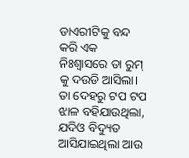ଡାଏରୀଟିକୁ ବନ୍ଦ କରି ଏକ ନିଃଶ୍ବାସରେ ତା ରୁମ୍ କୁ ଦଉଡି ଆସିଲା। ତା ଦେହରୁ ଟପ ଟପ ଝାଳ ବହିଯାଉଥିଲା, ଯଦିଓ ବିଦ୍ୟୁତ ଆସିଯାଇଥିଲା ଆଉ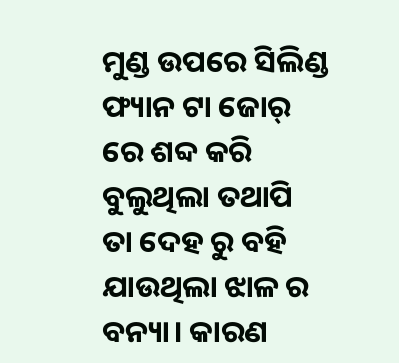ମୁଣ୍ଡ ଉପରେ ସିଲିଣ୍ଡ ଫ୍ୟାନ ଟା ଜୋର୍ ରେ ଶବ୍ଦ କରି ବୁଲୁଥିଲା ତଥାପି ତା ଦେହ ରୁ ବହି ଯାଉଥିଲା ଝାଳ ର ବନ୍ୟା। କାରଣ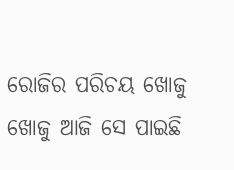ରୋଜିର ପରିଚୟ ଖୋଜୁ ଖୋଜୁ ଆଜି ସେ ପାଇଛି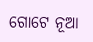ଗୋଟେ ନୂଆ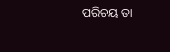ପରିଚୟ ତା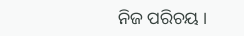ନିଜ ପରିଚୟ ।